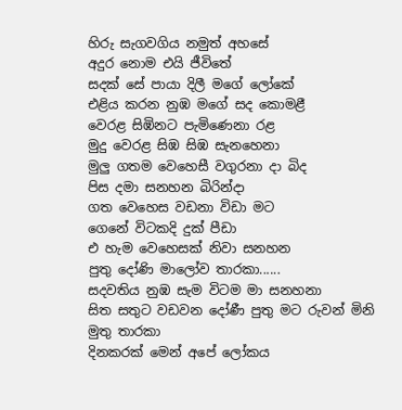හිරු සැගවගිය නමුත් අහසේ
අදුර නොම එයි ජීවිතේ
සදක් සේ පායා දිලී මගේ ලෝකේ
එළිය කරන නුඹ මගේ සද කොමළී
වෙරළ සිඹිනට පැමිණෙනා රළ
මුදු වෙරළ සිඹ සිඹ සැනහෙනා
මුලු ගතම වෙහෙසී වගුරනා දා බිද
පිස දමා සනහන බිරින්දා
ගත වෙහෙස වඩනා විඩා මට
ගෙනේ විටකදි දුක් පීඩා
එ හැම වෙහෙසක් නිවා සනහන
පුතු දෝණි මාලෝව තාරකා......
සදවතිය නුඹ සැම විටම මා සනහනා
සිත සතුට වඩවන දෝණී පුතු මට රුවන් මිනි මුතු තාරකා
දිනකරක් මෙන් අපේ ලෝකය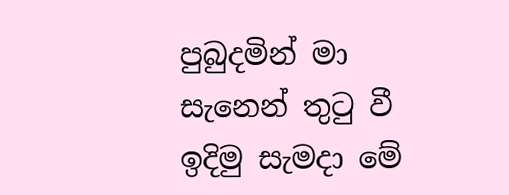පුබුදමින් මා
සැනෙන් තුටු වී ඉදිමු සැමදා මේ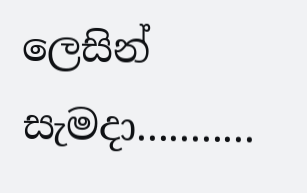ලෙසින් සැමදා...........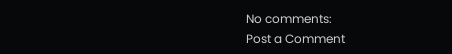No comments:
Post a Comment